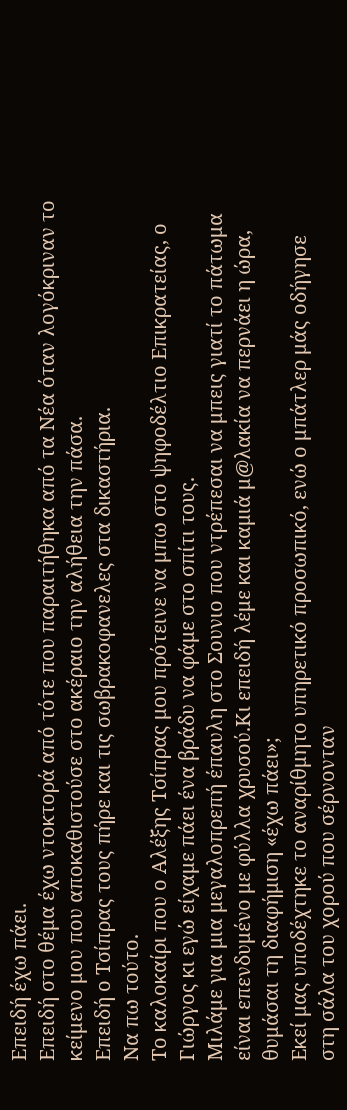Επειδή έχω πάει.
Επειδή στο θέμα έχω ντοκτορά από τότε που παραιτήθηκα από τα Νέα όταν λογόκριναν το κείμενο μου που αποκαθιστούσε στο ακέραιο την αλήθεια την πάσα.
Επειδή ο Τσίπρας τους πήρε και τις σωβρακοφανελες στα δικαστήρια.
Να πω τούτο.
Το καλοκαίρι που ο Αλέξης Τσίπρας μου πρότεινε να μπω στο ψηφοδέλτιο Επικρατείας, ο Γιώργος κι εγώ είχαμε πάει ένα βράδυ να φάμε στο σπίτι τους.
Μιλάμε για μια μεγαλοπρεπή έπαυλη στο Σουνιο που ντρέπεσαι να μπεις γιατί το πάτωμα είναι επενδυμένο με φύλλα χρυσού.Κι επειδή λέμε και καμιά μ@λακία να περνάει η ώρα, θυμάσαι τη διαφήμιση «έχω πάει»;
Εκεί μας υποδέχτηκε το αναρίθμητο υπηρετικό προσωπικό, ενώ ο μπάτλερ μάς οδήγησε στη σάλα του χορού που σέρνονταν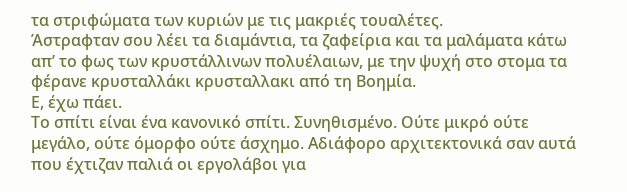τα στριφώματα των κυριών με τις μακριές τουαλέτες.
Άστραφταν σου λέει τα διαμάντια, τα ζαφείρια και τα μαλάματα κάτω απ’ το φως των κρυστάλλινων πολυέλαιων, με την ψυχή στο στομα τα φέρανε κρυσταλλάκι κρυσταλλακι από τη Βοημία.
Ε, έχω πάει.
Το σπίτι είναι ένα κανονικό σπίτι. Συνηθισμένο. Ούτε μικρό ούτε μεγάλο, ούτε όμορφο ούτε άσχημο. Αδιάφορο αρχιτεκτονικά σαν αυτά που έχτιζαν παλιά οι εργολάβοι για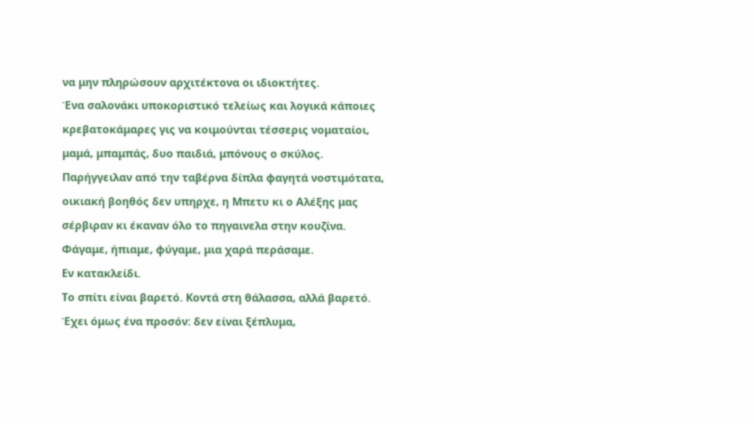να μην πληρώσουν αρχιτέκτονα οι ιδιοκτήτες.
Ένα σαλονάκι υποκοριστικό τελείως και λογικά κάποιες κρεβατοκάμαρες γις να κοιμούνται τέσσερις νοματαίοι, μαμά, μπαμπάς, δυο παιδιά, μπόνους ο σκύλος.
Παρήγγειλαν από την ταβέρνα δίπλα φαγητά νοστιμότατα, οικιακή βοηθός δεν υπηρχε, η Μπετυ κι ο Αλέξης μας σέρβιραν κι έκαναν όλο το πηγαινελα στην κουζίνα. Φάγαμε, ήπιαμε, φύγαμε, μια χαρά περάσαμε.
Εν κατακλείδι.
Το σπίτι είναι βαρετό. Κοντά στη θάλασσα, αλλά βαρετό.
Έχει όμως ένα προσόν: δεν είναι ξέπλυμα,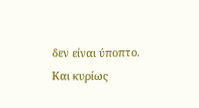δεν είναι ύποπτο.
Και κυρίως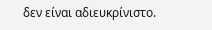δεν είναι αδιευκρίνιστο.